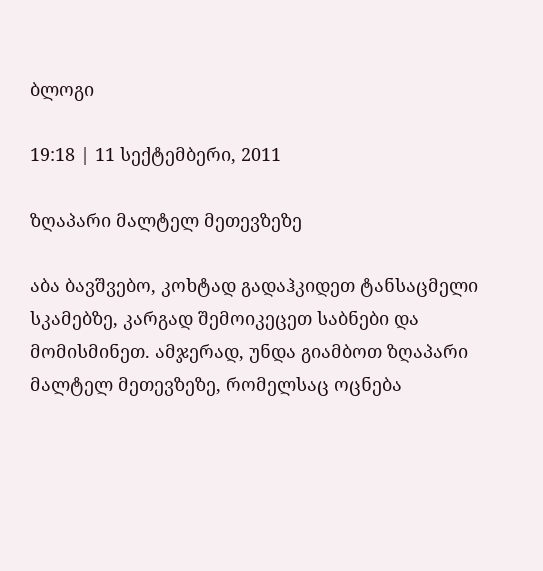ბლოგი

19:18 | 11 სექტემბერი, 2011

ზღაპარი მალტელ მეთევზეზე

აბა ბავშვებო, კოხტად გადაჰკიდეთ ტანსაცმელი სკამებზე, კარგად შემოიკეცეთ საბნები და მომისმინეთ. ამჯერად, უნდა გიამბოთ ზღაპარი მალტელ მეთევზეზე, რომელსაც ოცნება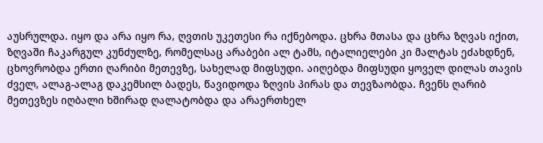აუსრულდა. იყო და არა იყო რა, ღვთის უკეთესი რა იქნებოდა. ცხრა მთასა და ცხრა ზღვას იქით, ზღვაში ჩაკარგულ კუნძულზე, რომელსაც არაბები ალ ტამს, იტალიელები კი მალტას ეძახდნენ, ცხოვრობდა ერთი ღარიბი მეთევზე, სახელად მიფსუდი. აიღებდა მიფსუდი ყოველ დილას თავის ძველ, ალაგ-ალაგ დაკემსილ ბადეს, წავიდოდა ზღვის პირას და თევზაობდა. ჩვენს ღარიბ მეთევზეს იღბალი ხშირად ღალატობდა და არაერთხელ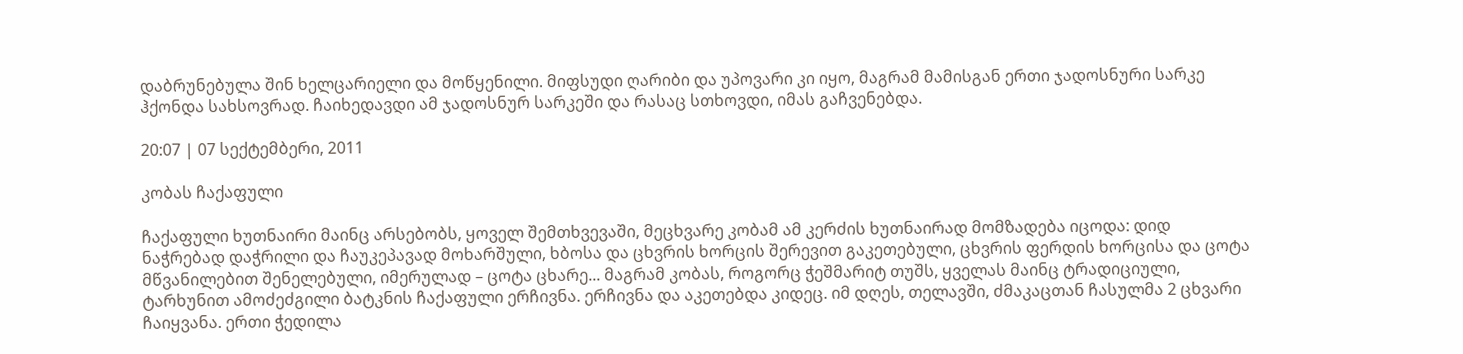დაბრუნებულა შინ ხელცარიელი და მოწყენილი. მიფსუდი ღარიბი და უპოვარი კი იყო, მაგრამ მამისგან ერთი ჯადოსნური სარკე ჰქონდა სახსოვრად. ჩაიხედავდი ამ ჯადოსნურ სარკეში და რასაც სთხოვდი, იმას გაჩვენებდა.

20:07 | 07 სექტემბერი, 2011

კობას ჩაქაფული

ჩაქაფული ხუთნაირი მაინც არსებობს, ყოველ შემთხვევაში, მეცხვარე კობამ ამ კერძის ხუთნაირად მომზადება იცოდა: დიდ ნაჭრებად დაჭრილი და ჩაუკეპავად მოხარშული, ხბოსა და ცხვრის ხორცის შერევით გაკეთებული, ცხვრის ფერდის ხორცისა და ცოტა მწვანილებით შენელებული, იმერულად – ცოტა ცხარე... მაგრამ კობას, როგორც ჭეშმარიტ თუშს, ყველას მაინც ტრადიციული, ტარხუნით ამოძეძგილი ბატკნის ჩაქაფული ერჩივნა. ერჩივნა და აკეთებდა კიდეც. იმ დღეს, თელავში, ძმაკაცთან ჩასულმა 2 ცხვარი ჩაიყვანა. ერთი ჭედილა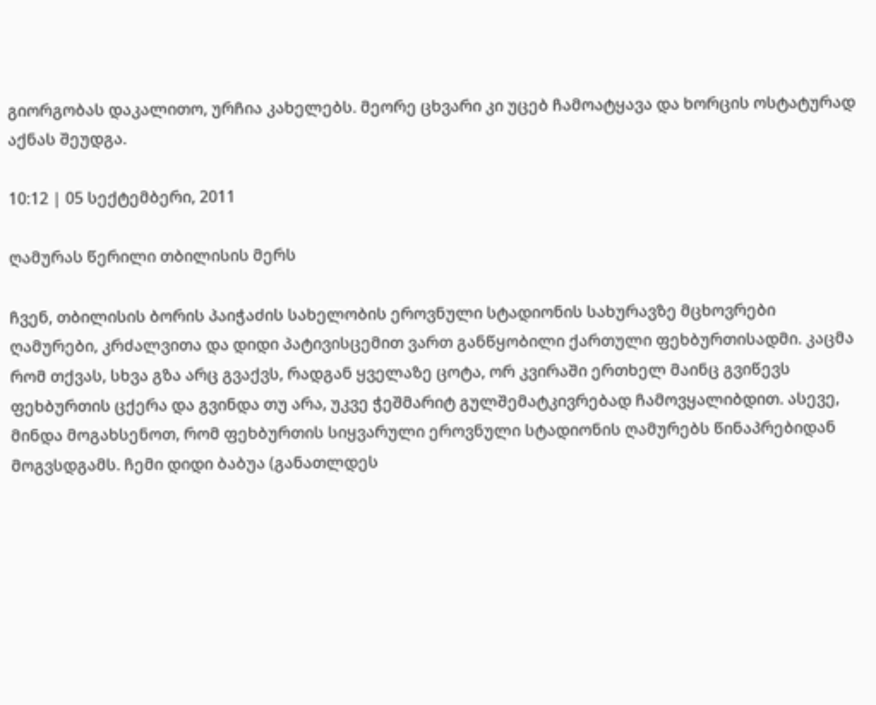გიორგობას დაკალითო, ურჩია კახელებს. მეორე ცხვარი კი უცებ ჩამოატყავა და ხორცის ოსტატურად აქნას შეუდგა.

10:12 | 05 სექტემბერი, 2011

ღამურას წერილი თბილისის მერს

ჩვენ, თბილისის ბორის პაიჭაძის სახელობის ეროვნული სტადიონის სახურავზე მცხოვრები ღამურები, კრძალვითა და დიდი პატივისცემით ვართ განწყობილი ქართული ფეხბურთისადმი. კაცმა რომ თქვას, სხვა გზა არც გვაქვს, რადგან ყველაზე ცოტა, ორ კვირაში ერთხელ მაინც გვიწევს ფეხბურთის ცქერა და გვინდა თუ არა, უკვე ჭეშმარიტ გულშემატკივრებად ჩამოვყალიბდით. ასევე, მინდა მოგახსენოთ, რომ ფეხბურთის სიყვარული ეროვნული სტადიონის ღამურებს წინაპრებიდან მოგვსდგამს. ჩემი დიდი ბაბუა (განათლდეს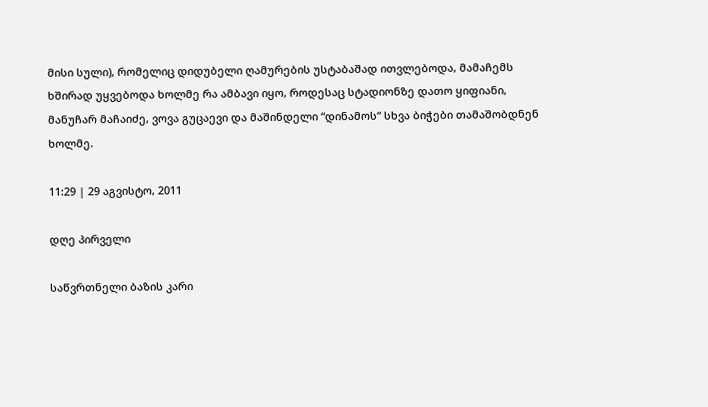მისი სული), რომელიც დიდუბელი ღამურების უსტაბაშად ითვლებოდა, მამაჩემს ხშირად უყვებოდა ხოლმე რა ამბავი იყო, როდესაც სტადიონზე დათო ყიფიანი, მანუჩარ მაჩაიძე, ვოვა გუცაევი და მაშინდელი “დინამოს“ სხვა ბიჭები თამაშობდნენ ხოლმე.

11:29 | 29 აგვისტო, 2011

დღე პირველი

საწვრთნელი ბაზის კარი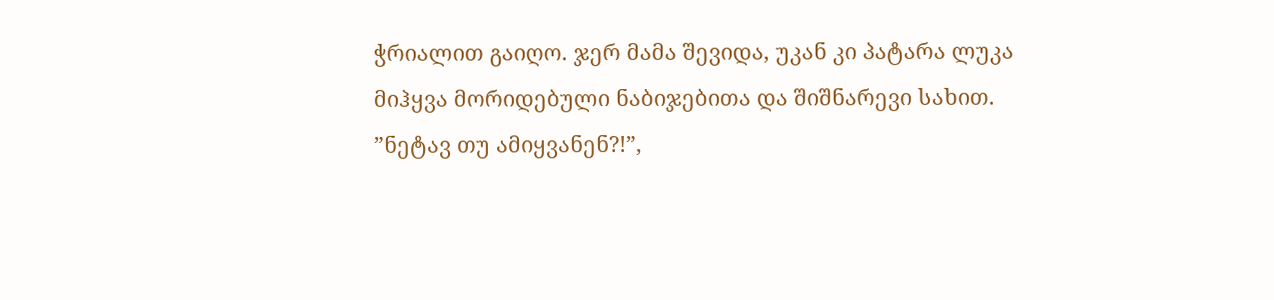ჭრიალით გაიღო. ჯერ მამა შევიდა, უკან კი პატარა ლუკა მიჰყვა მორიდებული ნაბიჯებითა და შიშნარევი სახით. ”ნეტავ თუ ამიყვანენ?!”,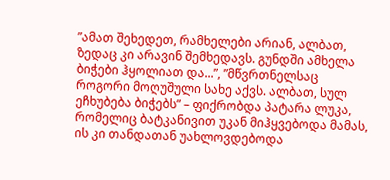”ამათ შეხედეთ, რამხელები არიან, ალბათ, ზედაც კი არავინ შემხედავს. გუნდში ამხელა ბიჭები ჰყოლიათ და...”, ”მწვრთნელსაც როგორი მოღუშული სახე აქვს. ალბათ, სულ ეჩხუბება ბიჭებს” – ფიქრობდა პატარა ლუკა, რომელიც ბატკანივით უკან მიჰყვებოდა მამას, ის კი თანდათან უახლოვდებოდა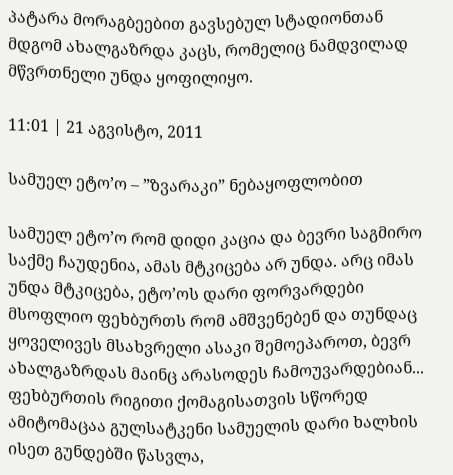პატარა მორაგბეებით გავსებულ სტადიონთან მდგომ ახალგაზრდა კაცს, რომელიც ნამდვილად მწვრთნელი უნდა ყოფილიყო.

11:01 | 21 აგვისტო, 2011

სამუელ ეტო’ო – ”ზვარაკი” ნებაყოფლობით

სამუელ ეტო’ო რომ დიდი კაცია და ბევრი საგმირო საქმე ჩაუდენია, ამას მტკიცება არ უნდა. არც იმას უნდა მტკიცება, ეტო’ოს დარი ფორვარდები მსოფლიო ფეხბურთს რომ ამშვენებენ და თუნდაც ყოველივეს მსახვრელი ასაკი შემოეპაროთ, ბევრ ახალგაზრდას მაინც არასოდეს ჩამოუვარდებიან... ფეხბურთის რიგითი ქომაგისათვის სწორედ ამიტომაცაა გულსატკენი სამუელის დარი ხალხის ისეთ გუნდებში წასვლა,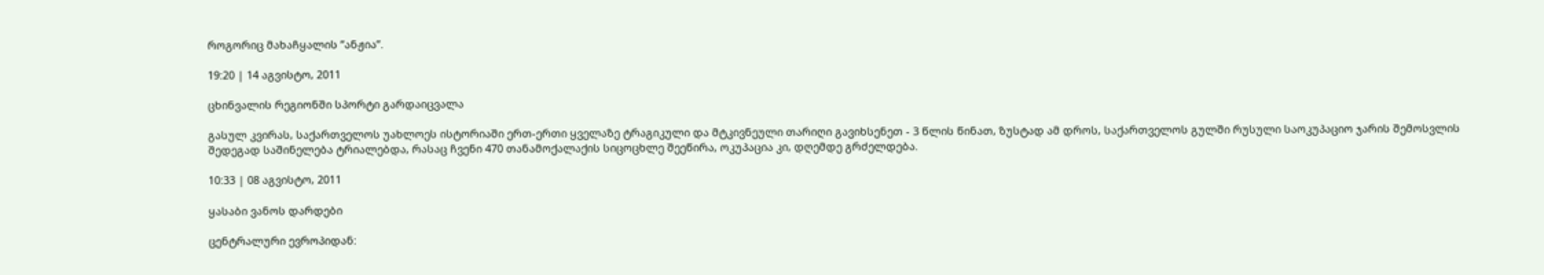როგორიც მახაჩყალის ”ანჟია”.

19:20 | 14 აგვისტო, 2011

ცხინვალის რეგიონში სპორტი გარდაიცვალა

გასულ კვირას, საქართველოს უახლოეს ისტორიაში ერთ-ერთი ყველაზე ტრაგიკული და მტკივნეული თარიღი გავიხსენეთ - 3 წლის წინათ, ზუსტად ამ დროს, საქართველოს გულში რუსული საოკუპაციო ჯარის შემოსვლის შედეგად საშინელება ტრიალებდა, რასაც ჩვენი 470 თანამოქალაქის სიცოცხლე შეეწირა, ოკუპაცია კი, დღემდე გრძელდება.

10:33 | 08 აგვისტო, 2011

ყასაბი ვანოს დარდები

ცენტრალური ევროპიდან: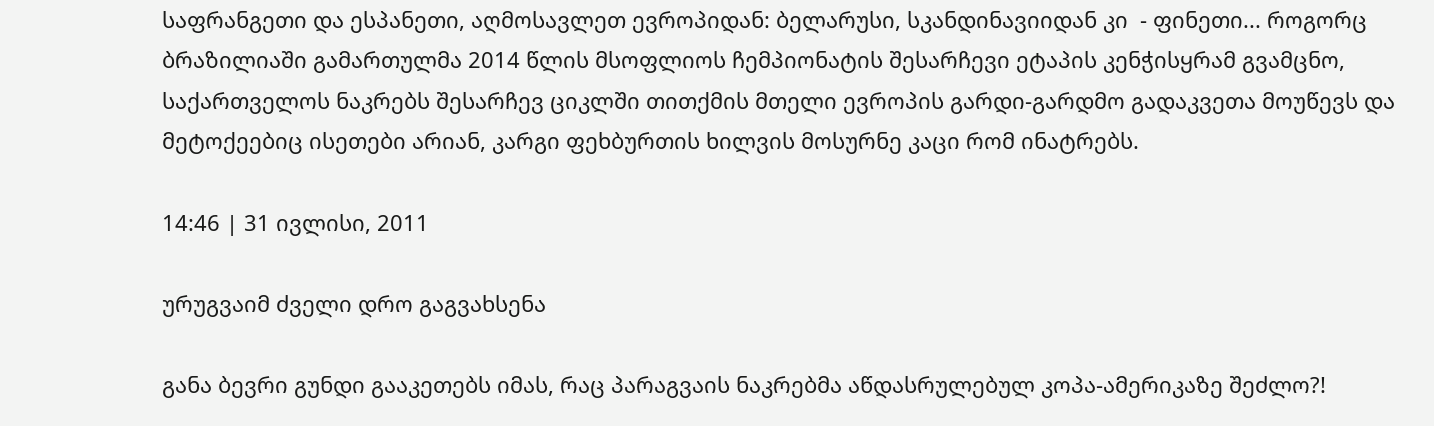საფრანგეთი და ესპანეთი, აღმოსავლეთ ევროპიდან: ბელარუსი, სკანდინავიიდან კი  - ფინეთი... როგორც ბრაზილიაში გამართულმა 2014 წლის მსოფლიოს ჩემპიონატის შესარჩევი ეტაპის კენჭისყრამ გვამცნო, საქართველოს ნაკრებს შესარჩევ ციკლში თითქმის მთელი ევროპის გარდი-გარდმო გადაკვეთა მოუწევს და მეტოქეებიც ისეთები არიან, კარგი ფეხბურთის ხილვის მოსურნე კაცი რომ ინატრებს.

14:46 | 31 ივლისი, 2011

ურუგვაიმ ძველი დრო გაგვახსენა

განა ბევრი გუნდი გააკეთებს იმას, რაც პარაგვაის ნაკრებმა აწდასრულებულ კოპა-ამერიკაზე შეძლო?!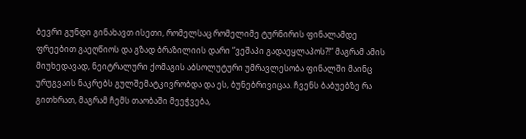ბევრი გუნდი გინახავთ ისეთი, რომელსაც რომელიმე ტურნირის ფინალამდე ფრეებით გაეღწიოს და გზად ბრაზილიის დარი “ვეშაპი გადაეყლაპოს?!“ მაგრამ ამის მიუხედავად, ნეიტრალური ქომაგის აბსოლუტური უმრავლესობა ფინალში მაინც ურუგვაის ნაკრებს გულშემატკივრობდა და ეს, ბუნებრივიცაა. ჩვენს ბაბუებზე რა გითხრათ, მაგრამ ჩემს თაობაში მეეჭვება,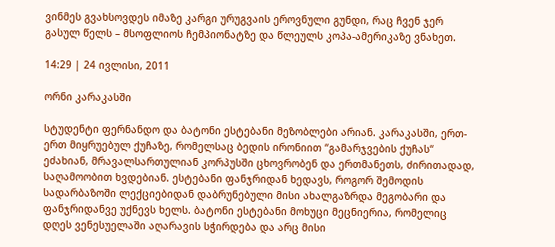ვინმეს გვახსოვდეს იმაზე კარგი ურუგვაის ეროვნული გუნდი, რაც ჩვენ ჯერ გასულ წელს – მსოფლიოს ჩემპიონატზე და წლეულს კოპა-ამერიკაზე ვნახეთ.

14:29 | 24 ივლისი, 2011

ორნი კარაკასში

სტუდენტი ფერნანდო და ბატონი ესტებანი მეზობლები არიან. კარაკასში, ერთ-ერთ მიყრუებულ ქუჩაზე, რომელსაც ბედის ირონიით “გამარჯვების ქუჩას“ ეძახიან, მრავალსართულიან კორპუსში ცხოვრობენ და ერთმანეთს, ძირითადად, საღამოობით ხვდებიან. ესტებანი ფანჯრიდან ხედავს, როგორ შემოდის სადარბაზოში ლექციებიდან დაბრუნებული მისი ახალგაზრდა მეგობარი და ფანჯრიდანვე უქნევს ხელს. ბატონი ესტებანი მოხუცი მეცნიერია, რომელიც დღეს ვენესუელაში აღარავის სჭირდება და არც მისი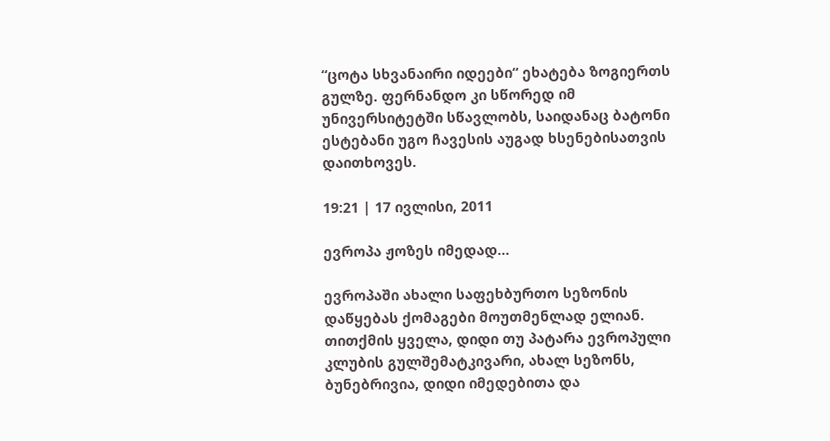“ცოტა სხვანაირი იდეები“ ეხატება ზოგიერთს გულზე. ფერნანდო კი სწორედ იმ უნივერსიტეტში სწავლობს, საიდანაც ბატონი ესტებანი უგო ჩავესის აუგად ხსენებისათვის დაითხოვეს.

19:21 | 17 ივლისი, 2011

ევროპა ჟოზეს იმედად...

ევროპაში ახალი საფეხბურთო სეზონის დაწყებას ქომაგები მოუთმენლად ელიან. თითქმის ყველა, დიდი თუ პატარა ევროპული კლუბის გულშემატკივარი, ახალ სეზონს, ბუნებრივია, დიდი იმედებითა და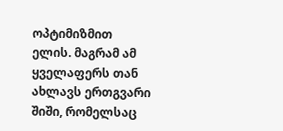ოპტიმიზმით ელის. მაგრამ ამ ყველაფერს თან ახლავს ერთგვარი შიში, რომელსაც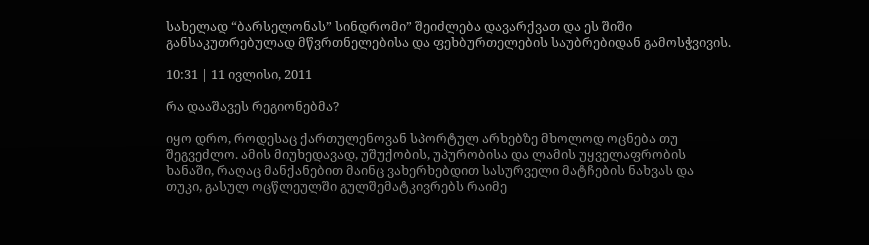სახელად “ბარსელონას” სინდრომი” შეიძლება დავარქვათ და ეს შიში განსაკუთრებულად მწვრთნელებისა და ფეხბურთელების საუბრებიდან გამოსჭვივის.

10:31 | 11 ივლისი, 2011

რა დააშავეს რეგიონებმა?

იყო დრო, როდესაც ქართულენოვან სპორტულ არხებზე მხოლოდ ოცნება თუ შეგვეძლო. ამის მიუხედავად, უშუქობის, უპურობისა და ლამის უყველაფრობის ხანაში, რაღაც მანქანებით მაინც ვახერხებდით სასურველი მატჩების ნახვას და თუკი, გასულ ოცწლეულში გულშემატკივრებს რაიმე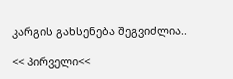კარგის გახსენება შეგვიძლია..

<< პირველი<<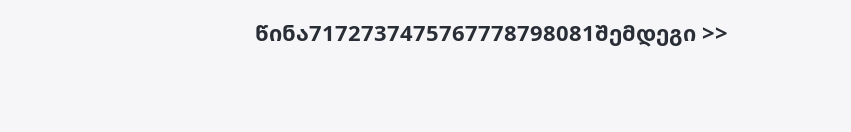წინა7172737475767778798081შემდეგი >>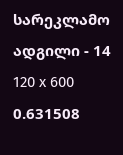სარეკლამო ადგილი - 14
120 x 600
0.631508